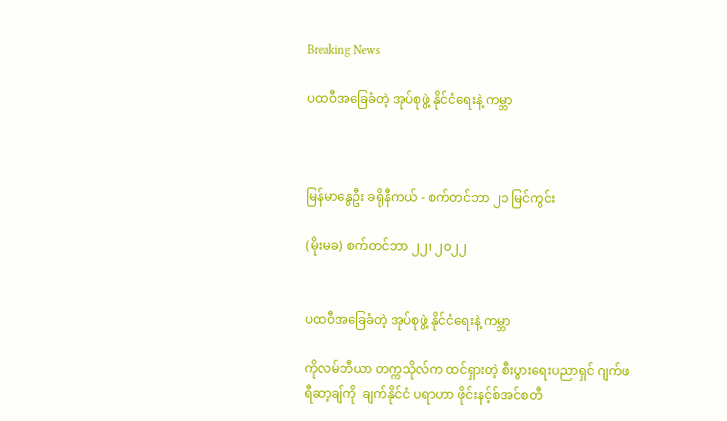Breaking News

ပထဝီအခြေခံတဲ့ အုပ်စုဖွဲ့ နိုင်ငံရေးနဲ့ ကမ္ဘာ



မြန်မာနွေဦး ခရိုနီကယ် - စက်တင်ဘာ ၂၁ မြင်ကွင်း

(မိုးမခ) စက်တင်ဘာ ၂၂၊ ၂၀၂၂


ပထဝီအခြေခံတဲ့ အုပ်စုဖွဲ့ နိုင်ငံရေးနဲ့ ကမ္ဘာ

ကိုလမ်ဘီယာ တက္ကသိုလ်က ထင်ရှားတဲ့ စီးပွားရေးပညာရှင် ဂျက်ဖရီဆာ့ချ်ကို  ချက်နိုင်ငံ ပရာဟာ ဖိုင်းနင့်စ်အင်စတီ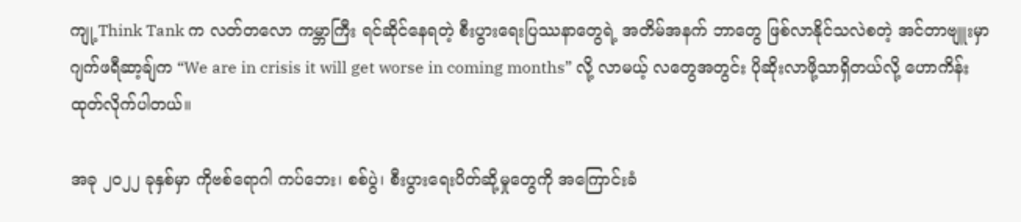ကျု့ Think Tank က လတ်တလော ကမ္ဘာကြီး ရင်ဆိုင်နေရတဲ့ စီးပွားရေးပြဿနာတွေရဲ့ အတိမ်အနက် ဘာတွေ ဖြစ်လာနိုင်သလဲစတဲ့ အင်တာဗျူးမှာ ဂျက်ဖရီဆာ့ချ်က “We are in crisis it will get worse in coming months” လို့ လာမယ့် လတွေအတွင်း ပိုဆိုးလာဖို့သာရှိတယ်လို့ ဟောကိန်းထုတ်လိုက်ပါတယ်။

အခု ၂၀၂၂ ခုနှစ်မှာ ကိုဗစ်ရောဂါ ကပ်ဘေး၊ စစ်ပွဲ၊ စီးပွားရေးပိတ်ဆို့မှုတွေကို အကြောင်းခံ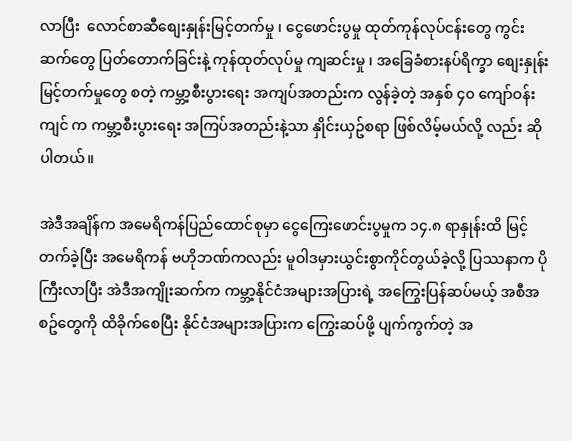လာပြီး  လောင်စာဆီစျေးနှုန်းမြင့်တက်မှု ၊ ငွေဖောင်းပွမှု ထုတ်ကုန်လုပ်ငန်းတွေ ကွင်းဆက်တွေ ပြတ်တောက်ခြင်းနဲ့ ကုန်ထုတ်လုပ်မှု ကျဆင်းမှု ၊ အခြေခံစားနပ်ရိက္ခာ စျေးနှုန်းမြင့်တက်မှုတွေ စတဲ့ ကမ္ဘာ့စီးပွားရေး အကျပ်အတည်းက လွန်ခဲ့တဲ့ အနှစ် ၄၀ ကျော်ဝန်းကျင် က ကမ္ဘာ့စီးပွားရေး အကြပ်အတည်းနဲ့သာ နှိုင်းယှဥ်စရာ ဖြစ်လိမ့်မယ်လို့ လည်း ဆိုပါတယ်။

အဲဒီအချိန်က အမေရိကန်ပြည်ထောင်စုမှာ ငွေကြေးဖောင်းပွမှုက ၁၄.၈ ရာနှုန်းထိ မြင့်တက်ခဲ့ပြီး အမေရိကန် ဗဟိုဘဏ်ကလည်း မူဝါဒမှားယွင်းစွာကိုင်တွယ်ခဲ့လို့ ပြဿနာက ပိုကြီးလာပြီး အဲဒီအကျိုးဆက်က ကမ္ဘာ့နိုင်ငံအများအပြားရဲ့ အကြွေးပြန်ဆပ်မယ့် အစီအစဥ်တွေကို ထိခိုက်စေပြီး နိုင်ငံအများအပြားက ကြွေးဆပ်ဖို့ ပျက်ကွက်တဲ့ အ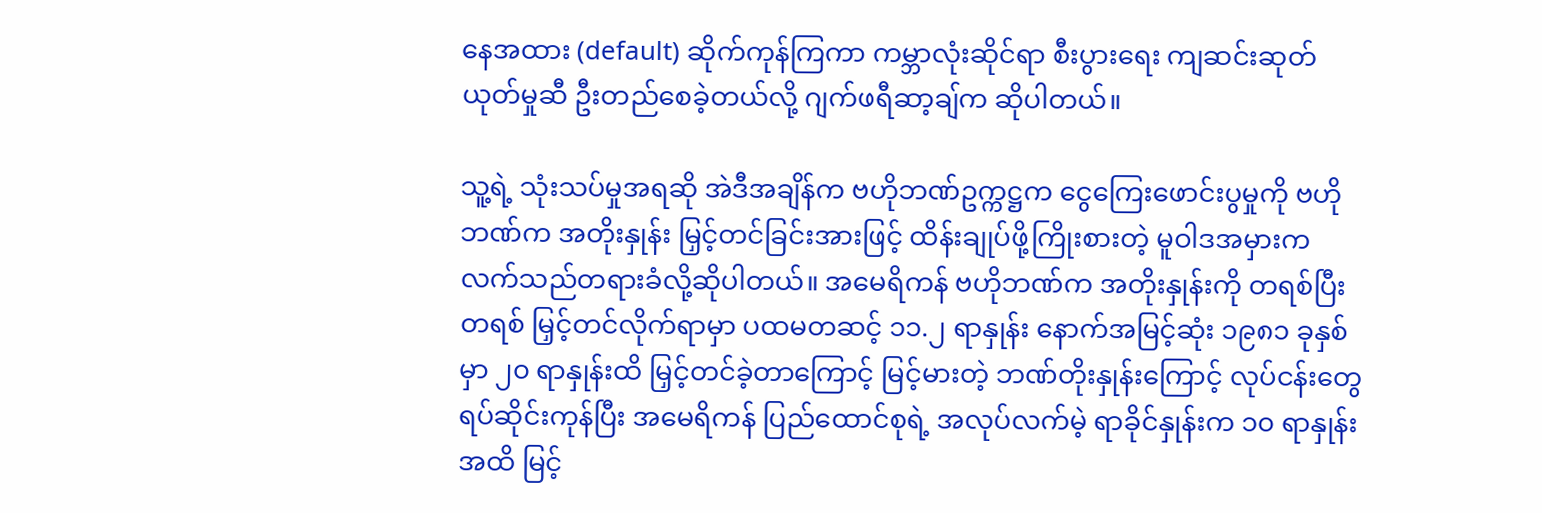နေအထား (default) ဆိုက်ကုန်ကြကာ ကမ္ဘာလုံးဆိုင်ရာ စီးပွားရေး ကျဆင်းဆုတ်ယုတ်မှုဆီ ဦးတည်စေခဲ့တယ်လို့ ဂျက်ဖရီဆာ့ချ်က ဆိုပါတယ်။

သူ့ရဲ့ သုံးသပ်မှုအရဆို အဲဒီအချိန်က ဗဟိုဘဏ်ဥက္ကဋ္ဌက ငွေကြေးဖောင်းပွမှုကို ဗဟိုဘဏ်က အတိုးနှုန်း မြှင့်တင်ခြင်းအားဖြင့် ထိန်းချုပ်ဖို့ကြိုးစားတဲ့ မူဝါဒအမှားက လက်သည်တရားခံလို့ဆိုပါတယ်။ အမေရိကန် ဗဟိုဘဏ်က အတိုးနှုန်းကို တရစ်ပြီးတရစ် မြှင့်တင်လိုက်ရာမှာ ပထမတဆင့် ၁၁.၂ ရာနှုန်း နောက်အမြင့်ဆုံး ၁၉၈၁ ခုနှစ်မှာ ၂၀ ရာနှုန်းထိ မြှင့်တင်ခဲ့တာကြောင့် မြင့်မားတဲ့ ဘဏ်တိုးနှုန်းကြောင့် လုပ်ငန်းတွေ ရပ်ဆိုင်းကုန်ပြီး အမေရိကန် ပြည်ထောင်စုရဲ့ အလုပ်လက်မဲ့ ရာခိုင်နှုန်းက ၁၀ ရာနှုန်းအထိ မြင့်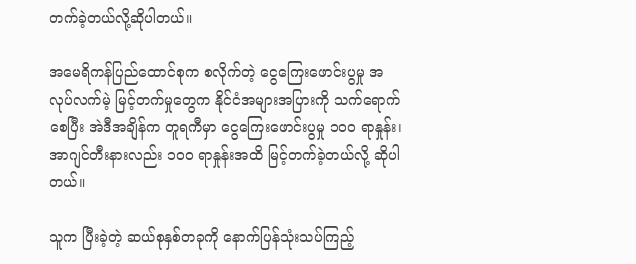တက်ခဲ့တယ်လို့ဆိုပါတယ်။

အမေရိကန်ပြည်ထောင်စုက စလိုက်တဲ့ ငွေကြေးဖောင်းပွမှု အလုပ်လက်မဲ့ မြင့်တက်မှုတွေက နိုင်ငံအများအပြားကို သက်ရောက်စေပြီး အဲဒီအချိန်က တူရကီမှာ ငွေကြေးဖောင်းပွမှု ၁၀၀ ရာနှုန်း၊ အာဂျင်တီးနားလည်း ၁၀၀ ရာနှုန်းအထိ မြင့်တက်ခဲ့တယ်လို့ ဆိုပါတယ်။

သူက ပြီးခဲ့တဲ့ ဆယ်စုနှစ်တခုကို နောက်ပြန်သုံးသပ်ကြည့်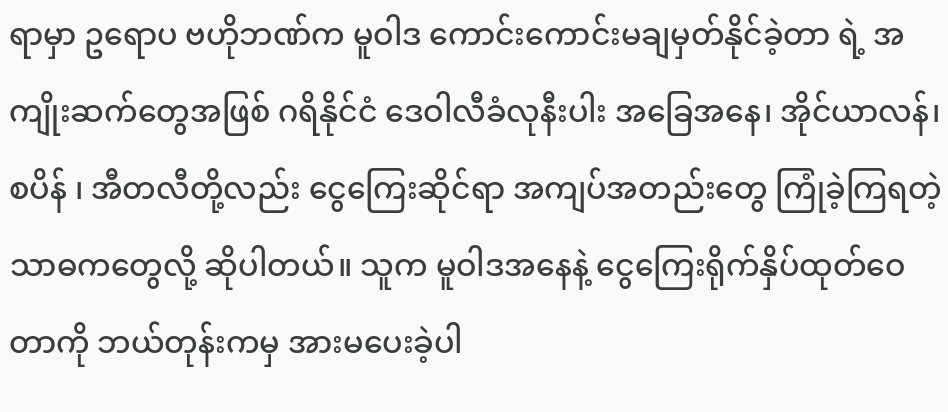ရာမှာ ဥရောပ ဗဟိုဘဏ်က မူဝါဒ ကောင်းကောင်းမချမှတ်နိုင်ခဲ့တာ ရဲ့ အကျိုးဆက်တွေအဖြစ် ဂရိနိုင်ငံ ဒေဝါလီခံလုနီးပါး အခြေအနေ၊ အိုင်ယာလန်၊ စပိန် ၊ အီတလီတို့လည်း ငွေကြေးဆိုင်ရာ အကျပ်အတည်းတွေ ကြုံခဲ့ကြရတဲ့ သာဓကတွေလို့ ဆိုပါတယ်။ သူက မူဝါဒအနေနဲ့ ငွေကြေးရိုက်နှိပ်ထုတ်ဝေတာကို ဘယ်တုန်းကမှ အားမပေးခဲ့ပါ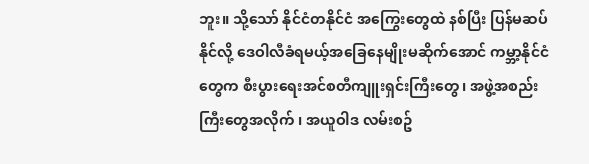ဘူး။ သို့သော် နိုင်ငံတနိုင်ငံ အကြွေးတွေထဲ နစ်ပြီး ပြန်မဆပ်နိုင်လို့ ဒေဝါလီခံရမယ့်အခြေနေမျိုးမဆိုက်အောင် ကမ္ဘာ့နိုင်ငံတွေက စီးပွားရေးအင်စတီကျူးရှင်းကြီးတွေ၊ အဖွဲ့အစည်းကြီးတွေအလိုက် ၊ အယူဝါဒ လမ်းစဥ်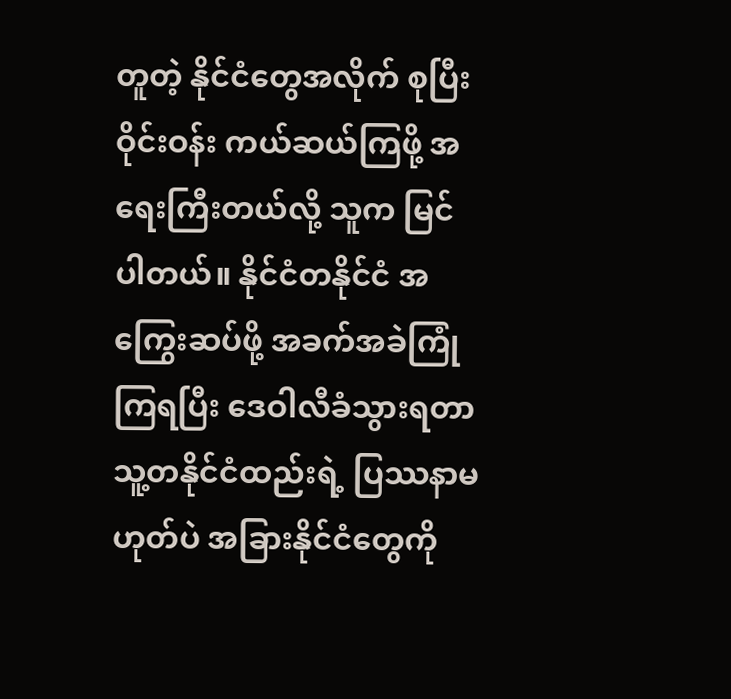တူတဲ့ နိုင်ငံတွေအလိုက် စုပြီး ဝိုင်းဝန်း ကယ်ဆယ်ကြဖို့ အရေးကြီးတယ်လို့ သူက မြင်ပါတယ်။ နိုင်ငံတနိုင်ငံ အကြွေးဆပ်ဖို့ အခက်အခဲကြုံကြရပြီး ဒေဝါလီခံသွားရတာ သူ့တနိုင်ငံထည်းရဲ့ ပြဿနာမဟုတ်ပဲ အခြားနိုင်ငံတွေကို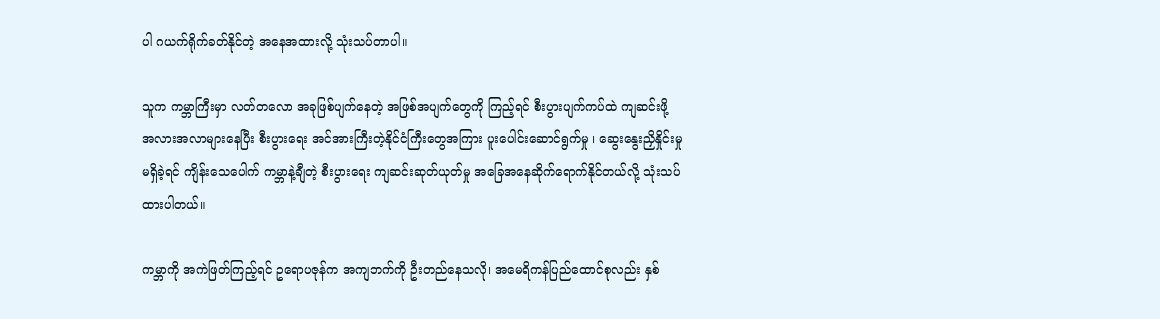ပါ ဂယက်ရိုက်ခတ်နိုင်တဲ့ အနေအထားလို့ သုံးသပ်တာပါ။

သူက ကမ္ဘာကြီးမှာ လတ်တလော အခုဖြစ်ပျက်နေတဲ့ အဖြစ်အပျက်တွေကို ကြည့်ရင် စီးပွားပျက်ကပ်ထဲ ကျဆင်းဖို့ အလားအလာများနေပြီး စီးပွားရေး အင်အားကြီးတဲ့နိုင်ငံကြီးတွေအကြား ပူးပေါင်းဆောင်ရွက်မှု ၊ ဆွေးနွေးညှိနှိုင်းမှု မရှိခဲ့ရင် ကျိန်းသေပေါက် ကမ္ဘာနဲ့ချီတဲ့ စီးပွားရေး ကျဆင်းဆုတ်ယုတ်မှု အခြေအနေဆိုက်ရောက်နိုင်တယ်လို့ သုံးသပ်ထားပါတယ်။

ကမ္ဘာကို အကဲဖြတ်ကြည့်ရင် ဥရောပဇုန်က အကျဘက်ကို ဦးတည်နေသလို၊ အမေရိကန်ပြည်ထောင်စုလည်း နှစ်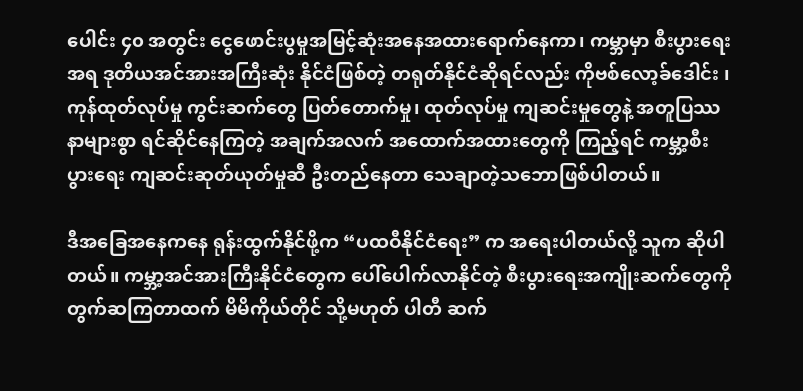ပေါင်း ၄၀ အတွင်း ငွေဖောင်းပွမှုအမြင့်ဆုံးအနေအထားရောက်နေကာ၊ ကမ္ဘာမှာ စီးပွားရေးအရ ဒုတိယအင်အားအကြီးဆုံး နိုင်ငံဖြစ်တဲ့ တရုတ်နိုင်ငံဆိုရင်လည်း ကိုဗစ်လော့ခ်ဒေါင်း ၊ ကုန်ထုတ်လုပ်မှု ကွင်းဆက်တွေ ပြတ်တောက်မှု၊ ထုတ်လုပ်မှု ကျဆင်းမှုတွေနဲ့ အတူပြဿနာများစွာ ရင်ဆိုင်နေကြတဲ့ အချက်အလက် အထောက်အထားတွေကို ကြည့်ရင် ကမ္ဘာ့စီးပွားရေး ကျဆင်းဆုတ်ယုတ်မှုဆီ ဦးတည်နေတာ သေချာတဲ့သဘောဖြစ်ပါတယ်။

ဒီအခြေအနေကနေ ရုန်းထွက်နိုင်ဖို့က “ပထဝီနိုင်ငံရေး” က အရေးပါတယ်လို့ သူက ဆိုပါတယ်။ ကမ္ဘာ့အင်အားကြီးနိုင်ငံတွေက ပေါ်ပေါက်လာနိုင်တဲ့ စီးပွားရေးအကျိုးဆက်တွေကို တွက်ဆကြတာထက် မိမိကိုယ်တိုင် သို့မဟုတ် ပါတီ ဆက်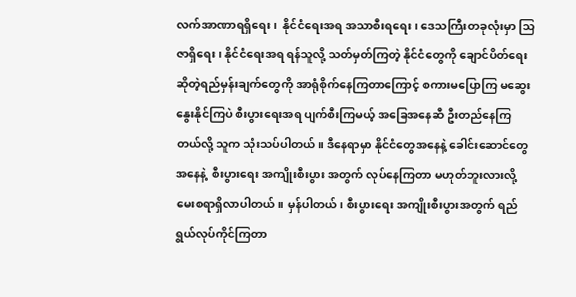လက်အာဏာရရှိရေး၊  နိုင်ငံရေးအရ အသာစီးရရေး၊ ဒေသကြီးတခုလုံးမှာ သြဇာရှိရေး၊ နိုင်ငံရေးအရ ရန်သူလို့ သတ်မှတ်ကြတဲ့ နိုင်ငံတွေကို ချောင်ပိတ်ရေး ဆိုတဲ့ရည်မှန်းချက်တွေကို အာရုံစိုက်နေကြတာကြောင့် စကားမပြောကြ မဆွေးနွေးနိုင်ကြပဲ စီးပွားရေးအရ ပျက်စီးကြမယ့် အခြေအနေဆီ ဦးတည်နေကြတယ်လို့ သူက သုံးသပ်ပါတယ်။ ဒီနေရာမှာ နိုင်ငံတွေအနေနဲ့ ခေါင်းဆောင်တွေအနေနဲ့  စီးပွားရေး အကျိုးစီးပွား အတွက် လုပ်နေကြတာ မဟုတ်ဘူးလားလို့ မေးစရာရှိလာပါတယ်။ မှန်ပါတယ်၊ စီးပွားရေး အကျိုးစီးပွားအတွက် ရည်ရွယ်လုပ်ကိုင်ကြတာ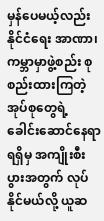မှန်ပေမယ့်လည်း နိုင်ငံရေး အာဏာ၊ ကမ္ဘာမှာဖွဲ့စည်း စုစည်းထားကြတဲ့ အုပ်စုတွေရဲ့ ခေါင်းဆောင်နေရာရရှိမှ အကျိုးစီးပွားအတွက် လုပ်နိုင်မယ်လို့ ယူဆ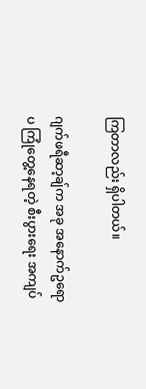ကြတာလည်း ရှိပါတယ်။

ဂျက်ဖရီဆာ့ချ်က အခု အနောက်ဥရောပ ကြုံတွေ့နေရတဲ့ စီးပွားရေး အကျပ်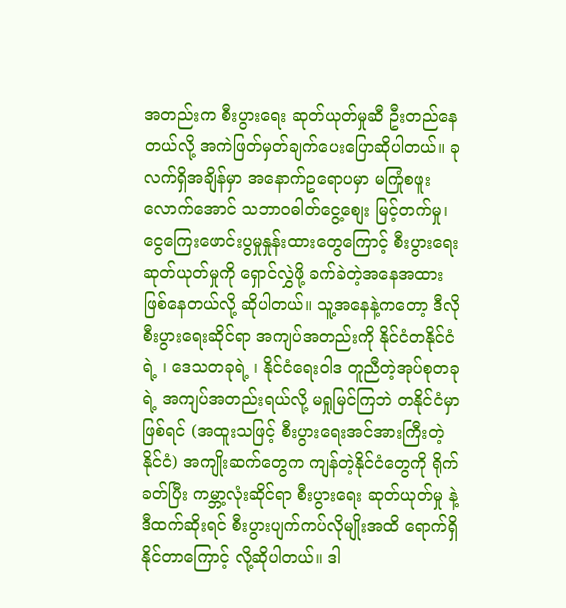အတည်းက စီးပွားရေး ဆုတ်ယုတ်မှုဆီ ဦးတည်နေတယ်လို့ အကဲဖြတ်မှတ်ချက်ပေးပြောဆိုပါတယ်။ ခုလက်ရှိအချိန်မှာ အနောက်ဥရောပမှာ မကြုံစဖူးလောက်အောင် သဘာဝဓါတ်ငွေ့စျေး မြင့်တက်မှု၊ ငွေကြေးဖောင်းပွမှုနှုန်းထားတွေကြောင့် စီးပွားရေး ဆုတ်ယုတ်မှုကို ရှောင်လွှဲဖို့ ခက်ခဲတဲ့အနေအထား ဖြစ်နေတယ်လို့ ဆိုပါတယ်။ သူ့အနေနဲ့ကတော့ ဒီလို စီးပွားရေးဆိုင်ရာ အကျပ်အတည်းကို နိုင်ငံတနိုင်ငံရဲ့ ၊ ဒေသတခုရဲ့ ၊ နိုင်ငံရေးဝါဒ တူညီတဲ့အုပ်စုတခုရဲ့ အကျပ်အတည်းရယ်လို့ မရှုမြင်ကြဘဲ တနိုင်ငံမှာ ဖြစ်ရင် (အထူးသဖြင့် စီးပွားရေးအင်အားကြီးတဲ့ နိုင်ငံ) အကျိုးဆက်တွေက ကျန်တဲ့နိုင်ငံတွေကို ရိုက်ခတ်ပြီး ကမ္ဘာ့လုံးဆိုင်ရာ စီးပွားရေး ဆုတ်ယုတ်မှု နဲ့ ဒီထက်ဆိုးရင် စီးပွားပျက်ကပ်လိုမျိုးအထိ ရောက်ရှိနိုင်တာကြောင့် လို့ဆိုပါတယ်။ ဒါ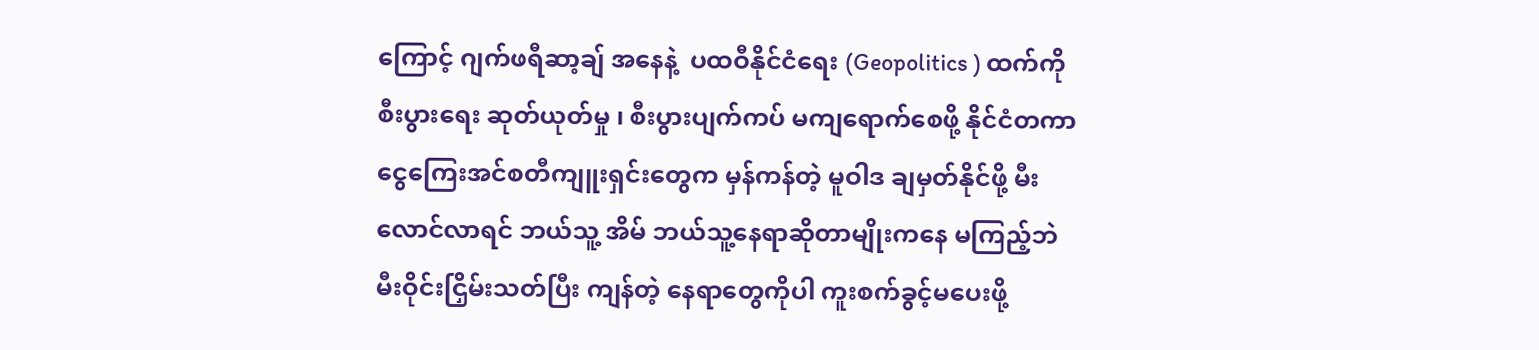ကြောင့် ဂျက်ဖရီဆာ့ချ် အနေနဲ့  ပထဝီနိုင်ငံရေး (Geopolitics ) ထက်ကို စီးပွားရေး ဆုတ်ယုတ်မှု ၊ စီးပွားပျက်ကပ် မကျရောက်စေဖို့ နိုင်ငံတကာ ငွေကြေးအင်စတီကျူးရှင်းတွေက မှန်ကန်တဲ့ မူဝါဒ ချမှတ်နိုင်ဖို့ မီးလောင်လာရင် ဘယ်သူ့ အိမ် ဘယ်သူ့နေရာဆိုတာမျိုးကနေ မကြည့်ဘဲ မီးဝိုင်းငြှိမ်းသတ်ပြီး ကျန်တဲ့ နေရာတွေကိုပါ ကူးစက်ခွင့်မပေးဖို့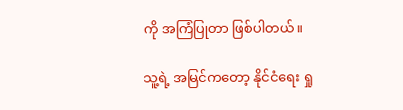ကို အကြံပြုတာ ဖြစ်ပါတယ်။

သူ့ရဲ့ အမြင်ကတော့ နိုင်ငံရေး ရှု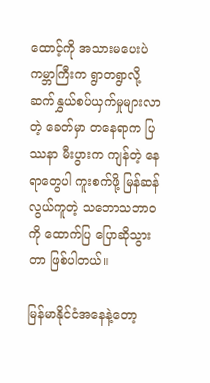ထောင့်ကို အသားမပေးပဲ ကမ္ဘာကြီးက ရွာတရွာလို့ ဆက်နွှယ်စပ်ယှက်မှုများလာတဲ့ ခေတ်မှာ တနေရာက ပြဿနာ မီးပွားက ကျန်တဲ့ နေရာတွေပါ ကူးစက်ဖို့ မြန်ဆန်လွယ်ကူတဲ့ သဘောသဘာဝကို ထောက်ပြ ပြောဆိုသွားတာ ဖြစ်ပါတယ်။

မြန်မာနိုင်ငံအနေနဲ့တော့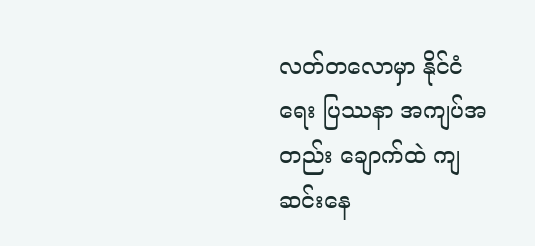လတ်တလောမှာ နိုင်ငံရေး ပြဿနာ အကျပ်အတည်း ချောက်ထဲ ကျဆင်းနေ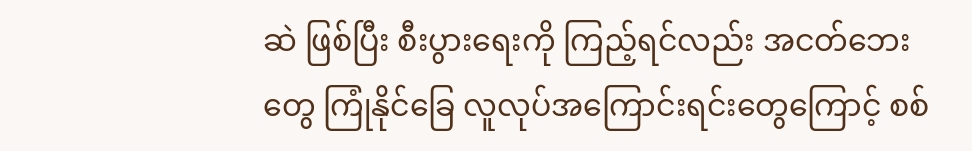ဆဲ ဖြစ်ပြီး စီးပွားရေးကို ကြည့်ရင်လည်း အငတ်ဘေးတွေ ကြုံနိုင်ခြေ လူလုပ်အကြောင်းရင်းတွေကြောင့် စစ်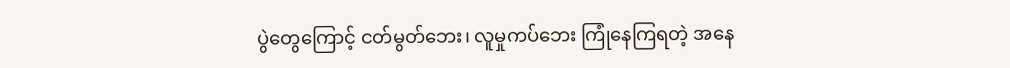ပွဲတွေကြောင့် ငတ်မွတ်ဘေး၊ လူမှုကပ်ဘေး ကြုံနေကြရတဲ့ အနေ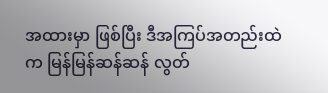အထားမှာ ဖြစ်ပြီး ဒီအကြပ်အတည်းထဲက မြန်မြန်ဆန်ဆန် လွတ်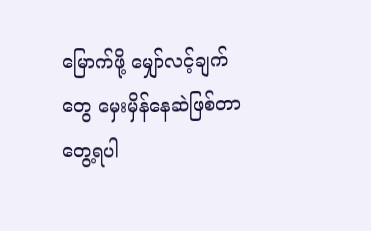မြောက်ဖို့ မျှော်လင့်ချက်တွေ မှေးမှိန်နေဆဲဖြစ်တာတွေ့ရပါ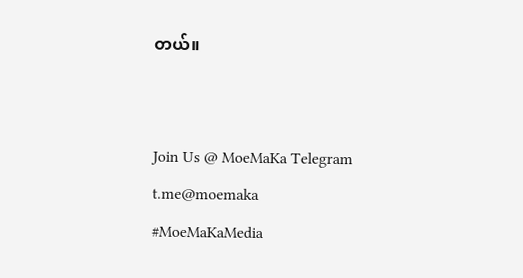တယ်။


Join Us @ MoeMaKa Telegram
t.me@moemaka
#MoeMaKaMedia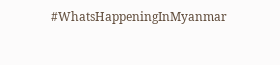#WhatsHappeningInMyanmar